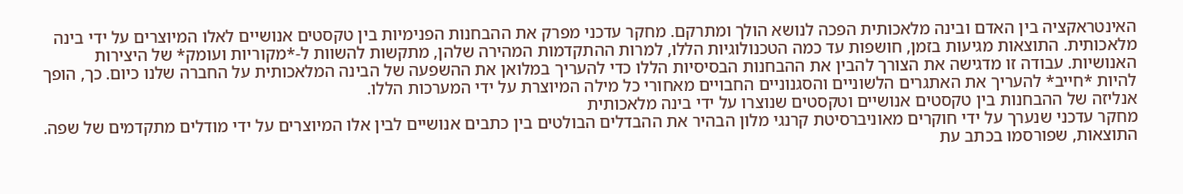האינטראקציה בין האדם ובינה מלאכותית הפכה לנושא הולך ומתרקם. מחקר עדכני מפרק את ההבחנות הפנימיות בין טקסטים אנושיים לאלו המיוצרים על ידי בינה מלאכותית. התוצאות מגיעות בזמן, חושפות עד כמה הטכנולוגיות הללו, למרות ההתקדמות המהירה שלהן, מתקשות להשוות ל-*מקוריות ועומק* של היצירות האנושיות. עבודה זו מדגישה את הצורך להבין את ההבחנות הבסיסיות הללו כדי להעריך במלואן את ההשפעה של הבינה המלאכותית על החברה שלנו כיום. כך, הופך להיות *חייב* להעריך את האתגרים הלשוניים והסגנוניים החבויים מאחורי כל מילה המיוצרת על ידי המערכות הללו.
אנליזה של ההבחנות בין טקסטים אנושיים וטקסטים שנוצרו על ידי בינה מלאכותית
מחקר עדכני שנערך על ידי חוקרים מאוניברסיטת קרנגי מלון הבהיר את ההבדלים הבולטים בין כתבים אנושיים לבין אלו המיוצרים על ידי מודלים מתקדמים של שפה. התוצאות, שפורסמו בכתב עת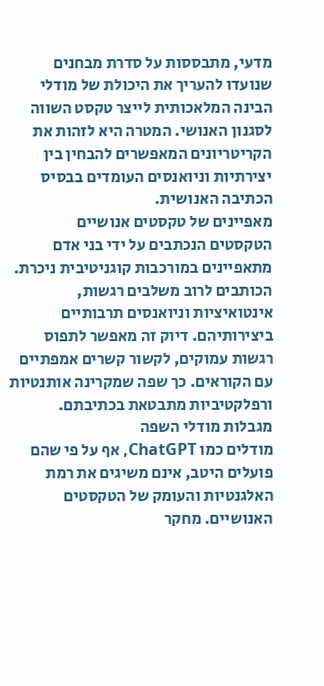מדעי, מתבססות על סדרת מבחנים שנועדו להעריך את היכולת של מודלי הבינה המלאכותית לייצר טקסט השווה לסגנון האנושי. המטרה היא לזהות את הקריטריונים המאפשרים להבחין בין יצירתיות וניואנסים העומדים בבסיס הכתיבה האנושית.
מאפיינים של טקסטים אנושיים
הטקסטים הנכתבים על ידי בני אדם מתאפיינים במורכבות קוגניטיבית ניכרת. הכותבים לרוב משלבים רגשות, אינטואיציות וניואנסים תרבותיים ביצירותיהם. דיוק זה מאפשר לתפוס רגשות עמוקים, לקשור קשרים אמפתיים עם הקוראים. כך שפה שמקרינה אותנטיות ורפלקטיביות מתבטאת בכתיבתם.
מגבלות מודלי השפה
מודלים כמו ChatGPT, אף על פי שהם פועלים היטב, אינם משיגים את רמת האלגנטיות והעומק של הטקסטים האנושיים. מחקר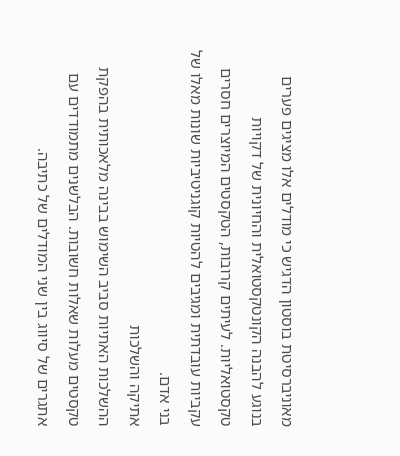מאוניברסיטת בוסטון הדגיש כי מודלים אלו מציגים פערים בנוגע להבנה הקונטקסטואלית והחיונית של דקויות טקסטואליות. לעיתים קרובות, הטקסטים המיוצרים חסרים עקביות עובדתית ומגיבים להטיות קוגניטיביות שונות מאלו של בני אדם.
אתיקה והשלכות
ההשלכות האתיות סביב השימוש בבינה מלאכותית בהפקת טקסטים מעלות שאלות חשובות. הבלשנים מתמודדים עם אתגרים של סיווג בין שני המודלים של כתיבה.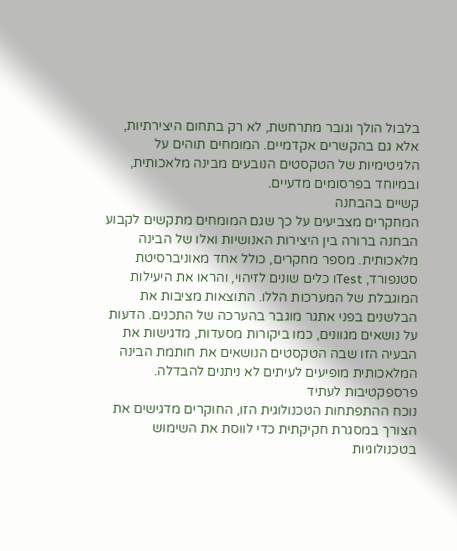בלבול הולך וגובר מתרחשת, לא רק בתחום היצירתיות, אלא גם בהקשרים אקדמיים. המומחים תוהים על הלגיטימיות של הטקסטים הנובעים מבינה מלאכותית, ובמיוחד בפרסומים מדעיים.
קשיים בהבחנה
המחקרים מצביעים על כך שגם המומחים מתקשים לקבוע הבחנה ברורה בין היצירות האנושיות ואלו של הבינה מלאכותית. מספר מחקרים, כולל אחד מאוניברסיטת סטנפורד, Testו כלים שונים לזיהוי, והראו את היעילות המוגבלת של המערכות הללו. התוצאות מציבות את הבלשנים בפני אתגר מוגבר בהערכה של התכנים. הדעות על נושאים מגוונים, כמו ביקורות מסעדות, מדגישות את הבעיה הזו שבה הטקסטים הנושאים את חותמת הבינה המלאכותית מופיעים לעיתים לא ניתנים להבדלה.
פרספקטיבות לעתיד
נוכח ההתפתחות הטכנולוגית הזו, החוקרים מדגישים את הצורך במסגרת חקיקתית כדי לווסת את השימוש בטכנולוגיות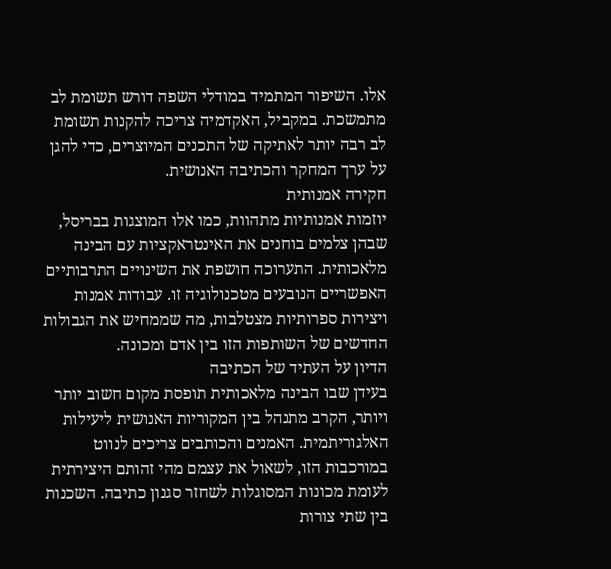אלו. השיפור המתמיד במודלי השפה דורש תשומת לב מתמשכת. במקביל, האקדמיה צריכה להקנות תשומת לב רבה יותר לאתיקה של התכנים המיוצרים, כדי להגן על ערך המחקר והכתיבה האנושית.
חקירה אמנותית
יוזמות אמנותיות מתהוות, כמו אלו המוצגות בבריסל, שבהן צלמים בוחנים את האינטראקציות עם הבינה מלאכותית. התערוכה חושפת את השינויים התרבותיים האפשריים הנובעים מטכנולוגיה זו. עבודות אמנות ויצירות ספרותיות מצטלבות, מה שממחיש את הגבולות החדשים של השותפות הזו בין אדם ומכונה.
הדיון על העתיד של הכתיבה
בעידן שבו הבינה מלאכותית תופסת מקום חשוב יותר ויותר, הקרב מתנהל בין המקוריות האנושית ליעילות האלגוריתמית. האמנים והכותבים צריכים לנווט במורכבות הזו, לשאול את עצמם מהי זהותם היצירתית לעומת מכונות המסוגלות לשחזר סגנון כתיבה. השכנות בין שתי צורות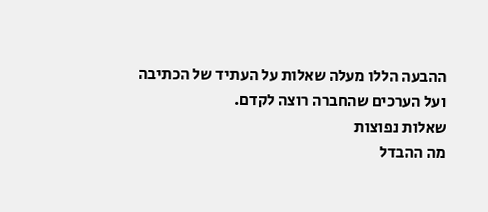ההבעה הללו מעלה שאלות על העתיד של הכתיבה ועל הערכים שהחברה רוצה לקדם.
שאלות נפוצות
מה ההבדל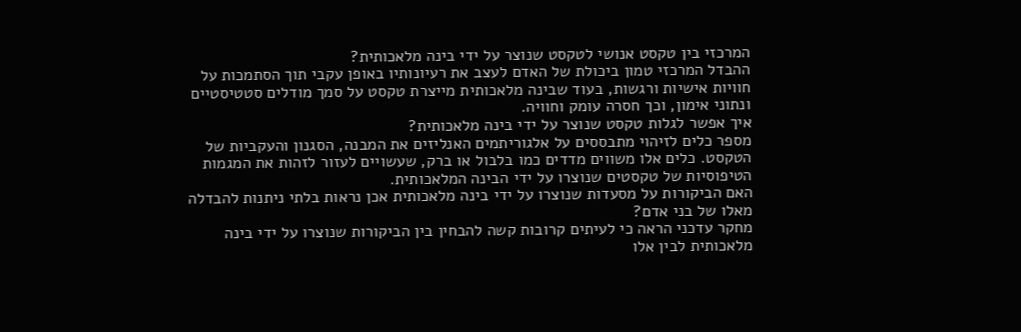המרכזי בין טקסט אנושי לטקסט שנוצר על ידי בינה מלאכותית?
ההבדל המרכזי טמון ביכולת של האדם לעצב את רעיונותיו באופן עקבי תוך הסתמכות על חוויות אישיות ורגשות, בעוד שבינה מלאכותית מייצרת טקסט על סמך מודלים סטטיסטיים ונתוני אימון, וכך חסרה עומק וחוויה.
איך אפשר לגלות טקסט שנוצר על ידי בינה מלאכותית?
מספר כלים לזיהוי מתבססים על אלגוריתמים האנליזים את המבנה, הסגנון והעקביות של הטקסט. כלים אלו משווים מדדים כמו בלבול או ברק, שעשויים לעזור לזהות את המגמות הטיפוסיות של טקסטים שנוצרו על ידי הבינה המלאכותית.
האם הביקורות על מסעדות שנוצרו על ידי בינה מלאכותית אכן נראות בלתי ניתנות להבדלה מאלו של בני אדם?
מחקר עדכני הראה כי לעיתים קרובות קשה להבחין בין הביקורות שנוצרו על ידי בינה מלאכותית לבין אלו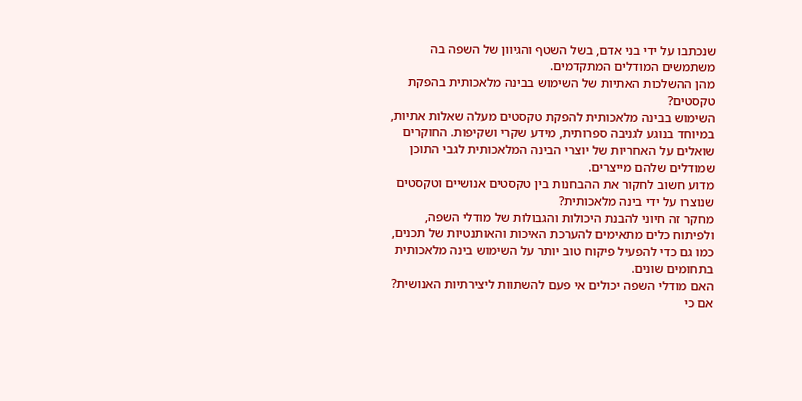שנכתבו על ידי בני אדם, בשל השטף והגיוון של השפה בה משתמשים המודלים המתקדמים.
מהן ההשלכות האתיות של השימוש בבינה מלאכותית בהפקת טקסטים?
השימוש בבינה מלאכותית להפקת טקסטים מעלה שאלות אתיות, במיוחד בנוגע לגניבה ספרותית, מידע שקרי ושקיפות. החוקרים שואלים על האחריות של יוצרי הבינה המלאכותית לגבי התוכן שמודלים שלהם מייצרים.
מדוע חשוב לחקור את ההבחנות בין טקסטים אנושיים וטקסטים שנוצרו על ידי בינה מלאכותית?
מחקר זה חיוני להבנת היכולות והגבולות של מודלי השפה, ולפיתוח כלים מתאימים להערכת האיכות והאותנטיות של תכנים, כמו גם כדי להפעיל פיקוח טוב יותר על השימוש בינה מלאכותית בתחומים שונים.
האם מודלי השפה יכולים אי פעם להשתוות ליצירתיות האנושית?
אם כי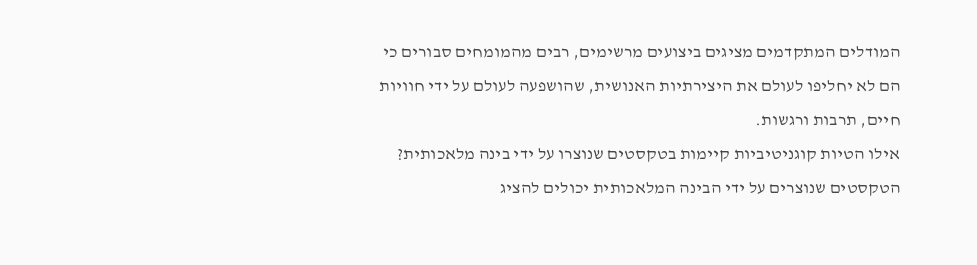המודלים המתקדמים מציגים ביצועים מרשימים, רבים מהמומחים סבורים כי הם לא יחליפו לעולם את היצירתיות האנושית, שהושפעה לעולם על ידי חוויות חיים, תרבות ורגשות.
אילו הטיות קוגניטיביות קיימות בטקסטים שנוצרו על ידי בינה מלאכותית?
הטקסטים שנוצרים על ידי הבינה המלאכותית יכולים להציג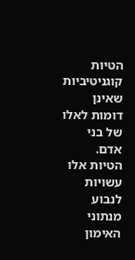הטיות קוגניטיביות שאינן דומות לאלו של בני אדם. הטיות אלו עשויות לנבוע מנתוני האימון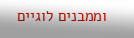וממבנים לוגיים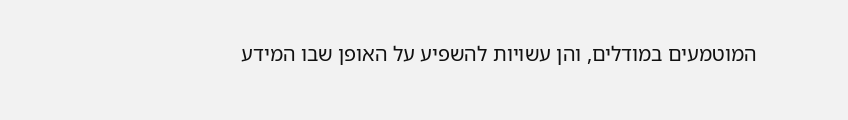המוטמעים במודלים, והן עשויות להשפיע על האופן שבו המידע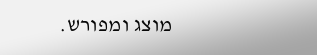מוצג ומפורש.